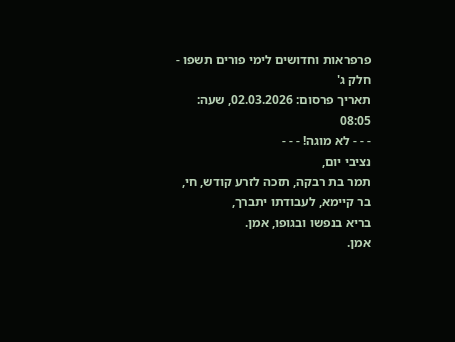פרפראות וחדושים לימי פורים תשפו - חלק ג'
תאריך פרסום: 02.03.2026, שעה: 08:05
- - - לא מוגה! - - -
נציבי יום,
תמר בת רבקה, תזכה לזרע קודש, חי, בר קיימא, לעבודתו יתברך,
בריא בנפשו ובגופו, אמן.
אמן.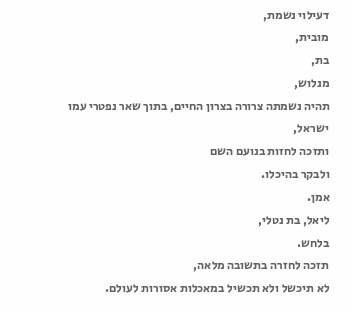דעילוי נשמת,
מובית,
בת,
מנלוש,
תהיה נשמתה צרורה בצרון החיים, בתוך שאר נפטרי עמו ישראל,
ותזכה לחזות בנועם השם
ולבקר בהיכלו.
אמן.
ליאל, בת נטלי,
בלחש.
תזכה לחזרה בתשובה מלאה,
לא תיכשל ולא תכשיל במאכלות אסורות לעולם.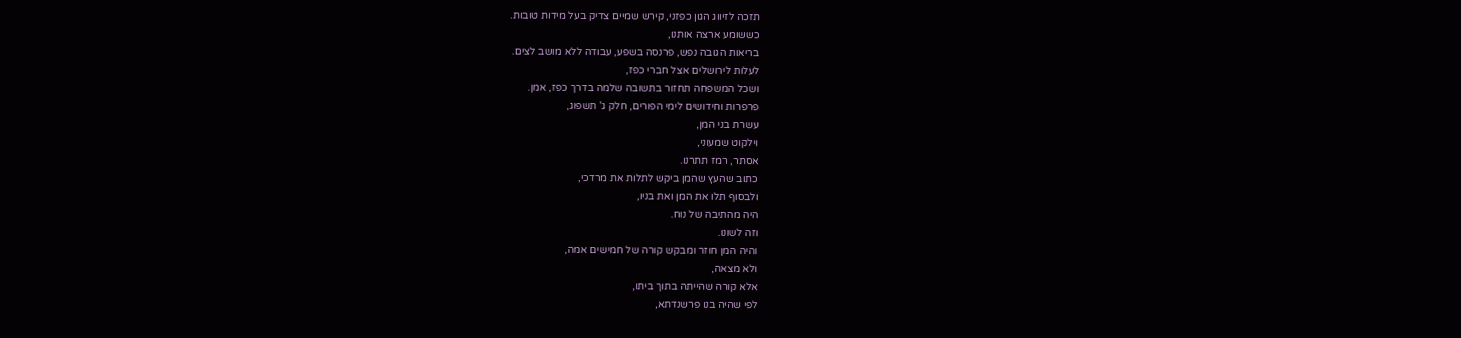תזכה לזיווג הגון כפזני, קירש שמיים צדיק בעל מידות טובות.
כששומע ארצה אותנו,
בריאות הגובה נפש, פרנסה בשפע, עבודה ללא מושב לצים.
לעלות לירושלים אצל חברי כפז,
ושכל המשפחה תחזור בתשובה שלמה בדרך כפז, אמן.
פרפרות וחידושים לימי הפורים, חלק ג' תשפוג,
עשרת בני המן,
וילקוט שמעוני,
אסתר, רמז תתרנו.
כתוב שהעץ שהמן ביקש לתלות את מרדכי,
ולבסוף תלו את המן ואת בניו,
היה מהתיבה של נוח.
וזה לשונו.
והיה המן חוזר ומבקש קורה של חמישים אמה,
ולא מצאה,
אלא קורה שהייתה בתוך ביתו,
לפי שהיה בנו פרשנדתא,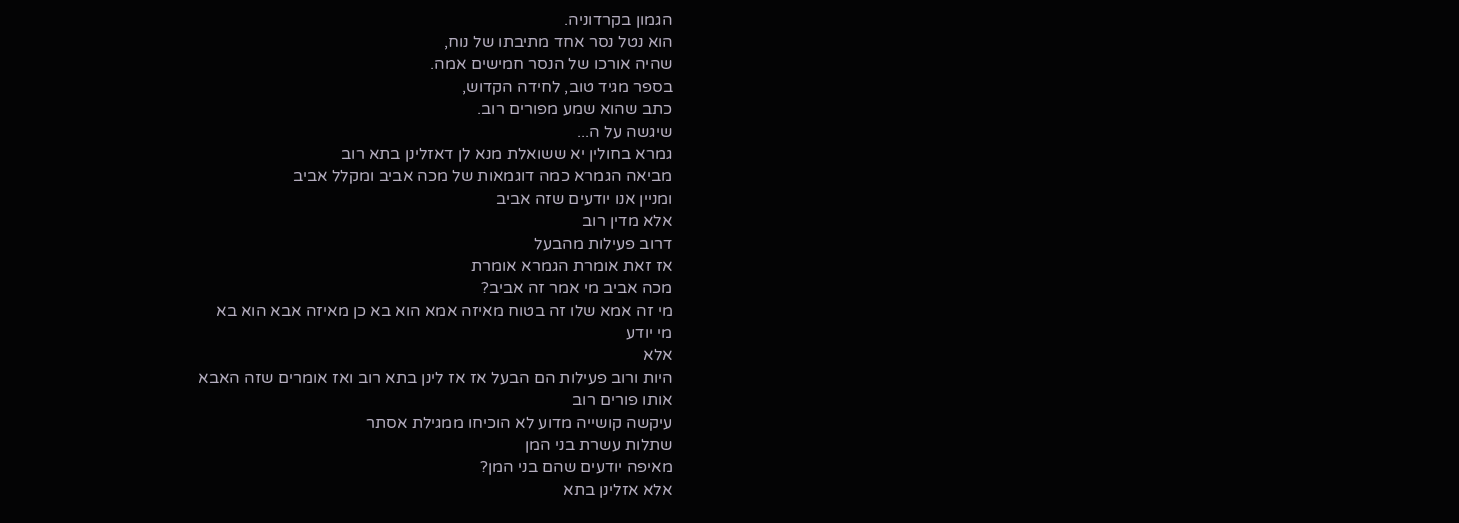הגמון בקרדוניה.
הוא נטל נסר אחד מתיבתו של נוח,
שהיה אורכו של הנסר חמישים אמה.
בספר מגיד טוב, לחידה הקדוש,
כתב שהוא שמע מפורים רוב.
שיגשה על ה...
גמרא בחולין יא ששואלת מנא לן דאזלינן בתא רוב
מביאה הגמרא כמה דוגמאות של מכה אביב ומקלל אביב
ומניין אנו יודעים שזה אביב
אלא מדין רוב
דרוב פעילות מהבעל
אז זאת אומרת הגמרא אומרת
מכה אביב מי אמר זה אביב?
מי זה אמא שלו זה בטוח מאיזה אמא הוא בא כן מאיזה אבא הוא בא
מי יודע
אלא
היות ורוב פעילות הם הבעל אז אז לינן בתא רוב ואז אומרים שזה האבא
אותו פורים רוב
עיקשה קושייה מדוע לא הוכיחו ממגילת אסתר
שתלות עשרת בני המן
מאיפה יודעים שהם בני המן?
אלא אזלינן בתא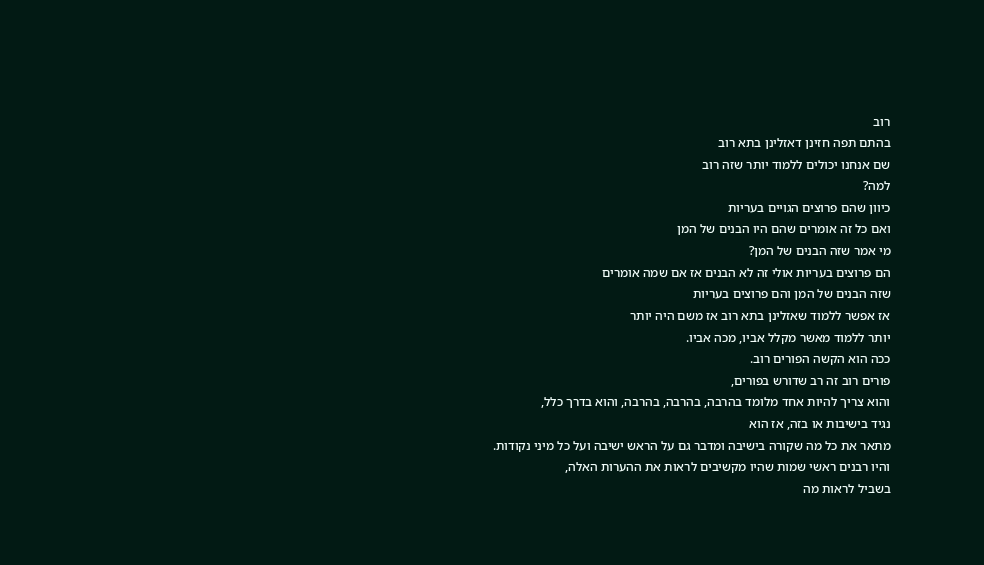רוב
בהתם תפה חזינן דאזלינן בתא רוב
שם אנחנו יכולים ללמוד יותר שזה רוב
למה?
כיוון שהם פרוצים הגויים בעריות
ואם כל זה אומרים שהם היו הבנים של המן
מי אמר שזה הבנים של המן?
הם פרוצים בעריות אולי זה לא הבנים אז אם שמה אומרים
שזה הבנים של המן והם פרוצים בעריות
אז אפשר ללמוד שאזלינן בתא רוב אז משם היה יותר
יותר ללמוד מאשר מקלל אביו, מכה אביו.
ככה הוא הקשה הפורים רוב.
פורים רוב זה רב שדורש בפורים,
והוא צריך להיות אחד מלומד בהרבה, בהרבה, בהרבה, והוא בדרך כלל,
נגיד בישיבות או בזה, אז הוא
מתאר את כל מה שקורה בישיבה ומדבר גם על הראש ישיבה ועל כל מיני נקודות.
והיו רבנים ראשי שמות שהיו מקשיבים לראות את ההערות האלה,
בשביל לראות מה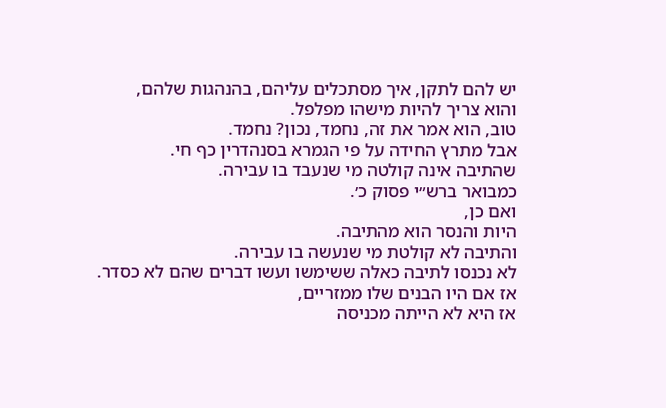יש להם לתקן, איך מסתכלים עליהם, בהנהגות שלהם,
והוא צריך להיות מישהו מפלפל.
טוב, הוא אמר את זה, נחמד, נכון? נחמד.
אבל מתרץ החידה על פי הגמרא בסנהדרין כף חי.
שהתיבה אינה קולטה מי שנעבד בו עבירה.
כמבואר ברש״י פסוק כ׳.
ואם כן,
היות והנסר הוא מהתיבה.
והתיבה לא קולטת מי שנעשה בו עבירה.
לא נכנסו לתיבה כאלה ששימשו ועשו דברים שהם לא כסדר.
אז אם היו הבנים שלו ממזריים,
אז היא לא הייתה מכניסה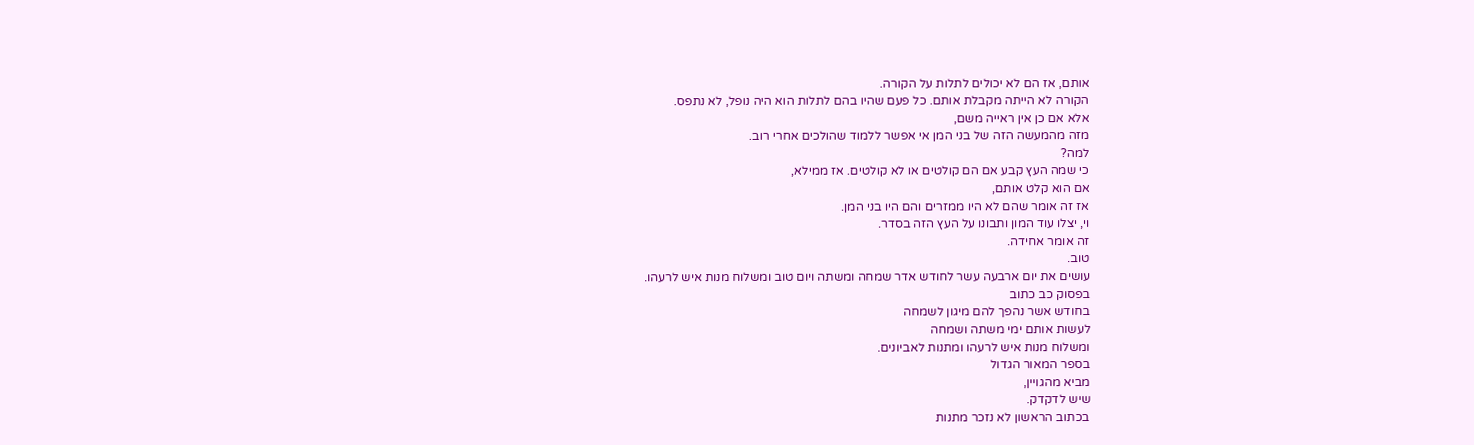אותם, אז הם לא יכולים לתלות על הקורה.
הקורה לא הייתה מקבלת אותם. כל פעם שהיו בהם לתלות הוא היה נופל, לא נתפס.
אלא אם כן אין ראייה משם,
מזה מהמעשה הזה של בני המן אי אפשר ללמוד שהולכים אחרי רוב.
למה?
כי שמה העץ קבע אם הם קולטים או לא קולטים. אז ממילא,
אם הוא קלט אותם,
אז זה אומר שהם לא היו ממזרים והם היו בני המן.
וי, יצלו עוד המון ותבונו על העץ הזה בסדר.
זה אומר אחידה.
טוב.
עושים את יום ארבעה עשר לחודש אדר שמחה ומשתה ויום טוב ומשלוח מנות איש לרעהו.
בפסוק כב כתוב
בחודש אשר נהפך להם מיגון לשמחה
לעשות אותם ימי משתה ושמחה
ומשלוח מנות איש לרעהו ומתנות לאביונים.
בספר המאור הגדול
מביא מהגויין,
שיש לדקדק.
בכתוב הראשון לא נזכר מתנות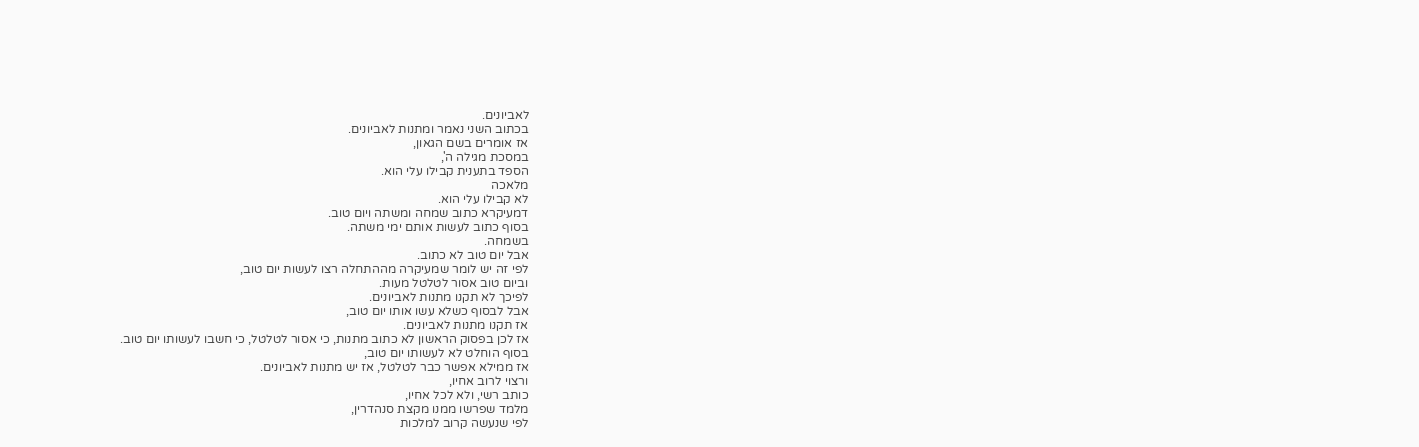לאביונים.
בכתוב השני נאמר ומתנות לאביונים.
אז אומרים בשם הגאון,
במסכת מגילה ה',
הספד בתענית קבילו עלי הוא.
מלאכה
לא קבילו עלי הוא.
דמעיקרא כתוב שמחה ומשתה ויום טוב.
בסוף כתוב לעשות אותם ימי משתה.
בשמחה.
אבל יום טוב לא כתוב.
לפי זה יש לומר שמעיקרה מההתחלה רצו לעשות יום טוב,
וביום טוב אסור לטלטל מעות.
לפיכך לא תקנו מתנות לאביונים.
אבל לבסוף כשלא עשו אותו יום טוב,
אז תקנו מתנות לאביונים.
אז לכן בפסוק הראשון לא כתוב מתנות, כי אסור לטלטל, כי חשבו לעשותו יום טוב.
בסוף הוחלט לא לעשותו יום טוב,
אז ממילא אפשר כבר לטלטל, אז יש מתנות לאביונים.
ורצוי לרוב אחיו,
כותב רשי, ולא לכל אחיו,
מלמד שפרשו ממנו מקצת סנהדרין,
לפי שנעשה קרוב למלכות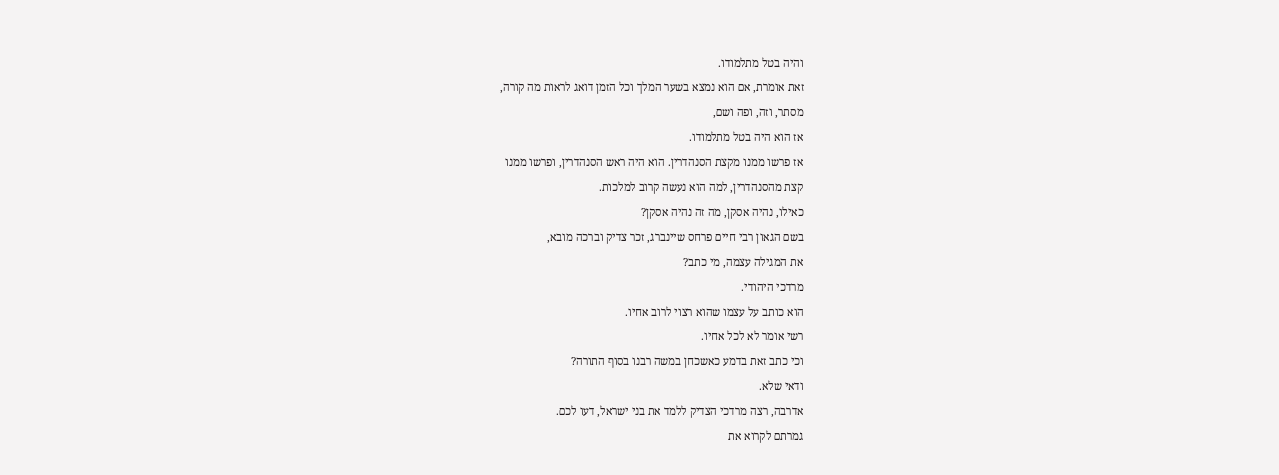והיה בטל מתלמודו.
זאת אומרת, אם הוא נמצא בשער המלך וכל הזמן דואג לראות מה קורה,
מסתר, וזה, ופה ושם,
אז הוא היה בטל מתלמודו.
אז פרשו ממנו מקצת הסנהדרין. הוא היה ראש הסנהדרין, ופרשו ממנו
קצת מהסנהדרין, למה הוא נעשה קרוב למלכות.
כאילו, נהיה אסקן, מה זה נהיה אסקן?
בשם הגאון רבי חיים פרחס שיינברג, זכר צדיק וברכה מובא,
את המגילה עצמה, מי כתב?
מרדכי היהודי.
הוא כותב על עצמו שהוא רצוי לרוב אחיו.
רשי אומר לא לכל אחיו.
וכי כתב זאת בדמע כאשכחן במשה רבנו בסוף התורה?
ודאי שלא.
אדרבה, רצה מרדכי הצדיק ללמד את בני ישראל, דעו לכם.
גמרתם לקרוא את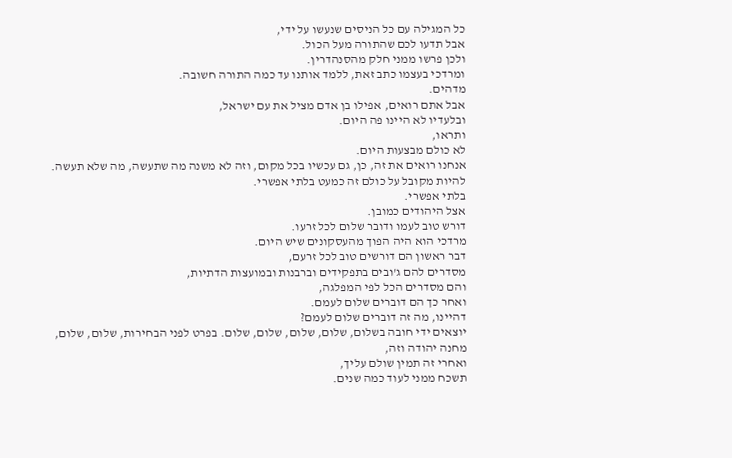כל המגילה עם כל הניסים שנעשו על ידי,
אבל תדעו לכם שהתורה מעל הכול.
ולכן פרשו ממני חלק מהסנהדרין.
ומרדכי בעצמו כתב זאת, ללמד אותנו עד כמה התורה חשובה.
מדהים.
אבל אתם רואים, אפילו בן אדם מציל את עם ישראל,
ובלעדיו לא היינו פה היום.
ותראו,
לא כולם מבצעות היום.
אנחנו רואים את זה, כן, גם עכשיו בכל מקום, וזה לא משנה מה שתעשה, מה שלא תעשה.
להיות מקובל על כולם זה כמעט בלתי אפשרי.
בלתי אפשרי.
אצל היהודים כמובן.
דורש טוב לעמו ודובר שלום לכל זרעו.
מרדכי הוא היה הפוך מהעסקונים שיש היום.
דבר ראשון הם דורשים טוב לכל זרעם,
מסדרים להם ג'ובים בתפקידים וברבנות ובמועצות הדתיות,
והם מסדרים הכל לפי המפלגה,
ואחר כך הם דוברים שלום לעמם.
דהיינו, מה זה דוברים שלום לעמם?
יוצאים ידי חובה בשלום, שלום, שלום, שלום, שלום. בפרט לפני הבחירות, שלום, שלום,
מחנה יהודה וזה,
ואחרי זה תמין שולם עליך,
תשכח ממני לעוד כמה שנים.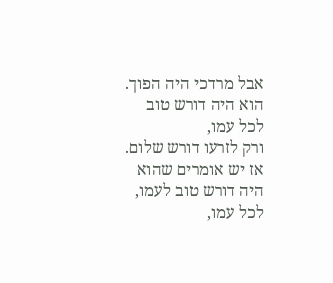אבל מרדכי היה הפוך.
הוא היה דורש טוב לכל עמו,
ורק לזרעו דורש שלום.
אז יש אומרים שהוא היה דורש טוב לעמו,
לכל עמו,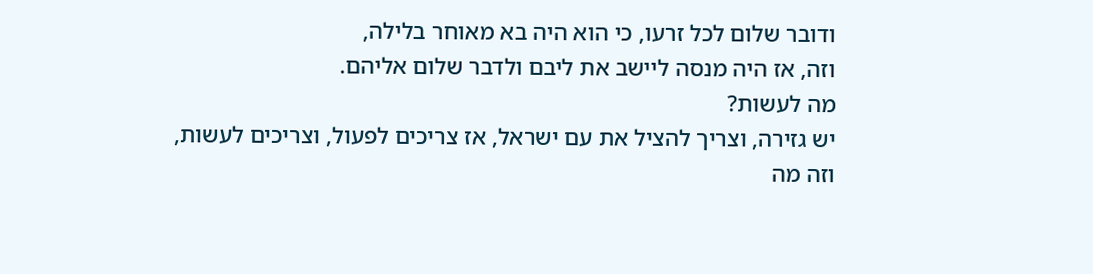ודובר שלום לכל זרעו, כי הוא היה בא מאוחר בלילה,
וזה, אז היה מנסה ליישב את ליבם ולדבר שלום אליהם.
מה לעשות?
יש גזירה, וצריך להציל את עם ישראל, אז צריכים לפעול, וצריכים לעשות,
וזה מה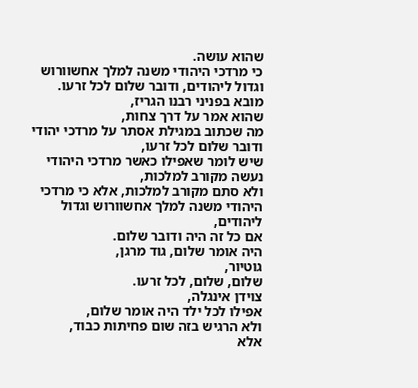שהוא עושה.
כי מרדכי היהודי משנה למלך אחשוורוש וגדול ליהודים, ודובר שלום לכל זרעו.
מובא בפניני רבנו הגריז,
שהוא אמר על דרך צחות,
מה שכתוב במגילת אסתר על מרדכי יהודי ודובר שלום לכל זרעו,
שיש לומר שאפילו כאשר מרדכי היהודי נעשה מקורב למלכות,
ולא סתם מקורב למלכות, אלא כי מרדכי היהודי משנה למלך אחשוורוש וגדול ליהודים,
אם כל זה היה ודובר שלום.
היה אומר שלום, גוד מרגן,
גוטיור,
שלום, שלום, לכל זרעו.
צוידן אינגלה,
אפילו לכל ילד היה אומר שלום,
ולא הרגיש בזה שום פחיתות כבוד,
אלא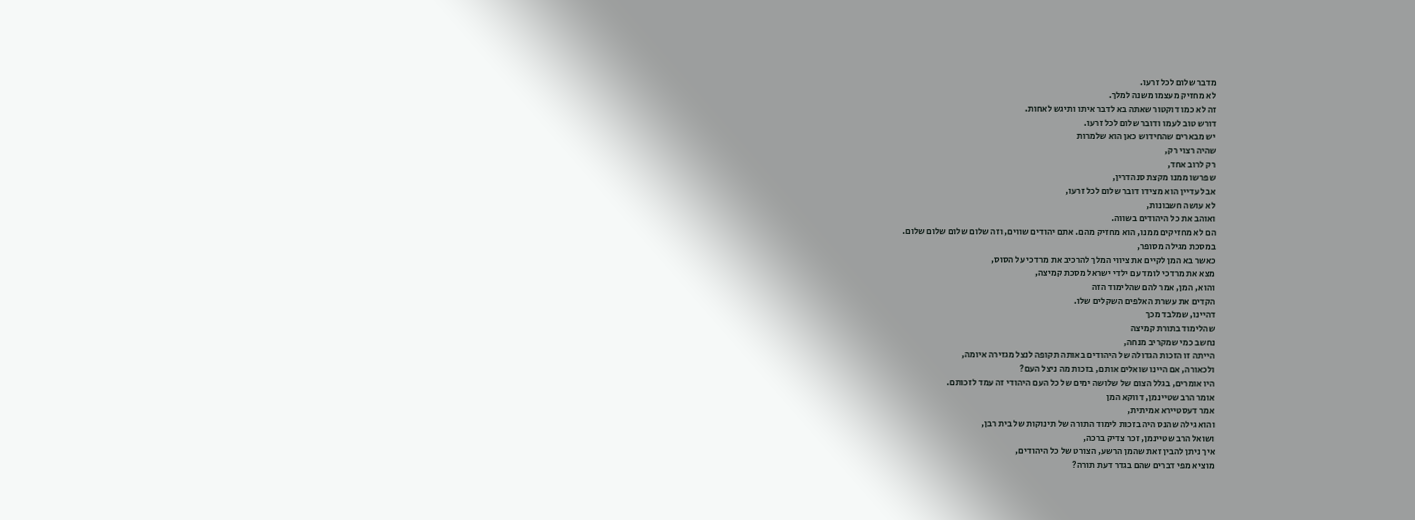מדבר שלום לכל זרעו.
לא מחזיק מעצמו משנה למלך.
זה לא כמו דוקטור שאתה בא לדבר איתו ותיגש לאחות.
דורש טוב לעמו ודובר שלום לכל זרעו.
יש מבארים שהחידוש כאן הוא שלמרות
שהיה רצוי רק,
רק לרוב אחד,
שפרשו ממנו מקצת סנהדרין,
אבל עדיין הוא מצידו דובר שלום לכל זרעו,
לא עושה חשבונות,
ואוהב את כל היהודים בשווה.
הם לא מחזיקים ממנו, הוא מחזיק מהם. אתם יהודים שווים, וזה שלום שלום שלום שלום.
במסכת מגילה מסופר,
כאשר בא המן לקיים את ציווי המלך להרכיב את מרדכי על הסוס,
מצא את מרדכי לומד עם ילדי ישראל מסכת קמיצה,
והוא, המן, אמר להם שהלימוד הזה
הקדים את עשרת האלפים השקלים שלו.
דהיינו, שמלבד מכך
שהלימוד בתורת קמיצה
נחשב כמי שמקריב מנחה,
הייתה זו הזכות הגדולה של היהודים באותה תקופה לנצל מגזירה איומה,
ולכאורה, אם היינו שואלים אותם, בזכות מה ניצל העם?
היו אומרים, בגלל הצום של שלושה ימים של כל העם היהודי זה עמד לזכותם.
אומר הרב שטיינמן, דווקא המן
אמר דעסטיירא אמיתית,
והוא גילה שהנס היה בזכות לימוד התורה של תינוקות של בית רבן,
ושואל הרב שטיינמן, זכר צדיק ברכה,
איך ניתן להבין זאת שהמן הרשע, הצורט של כל היהודים,
מוציא מפי דברים שהם בגדר דעת תורה?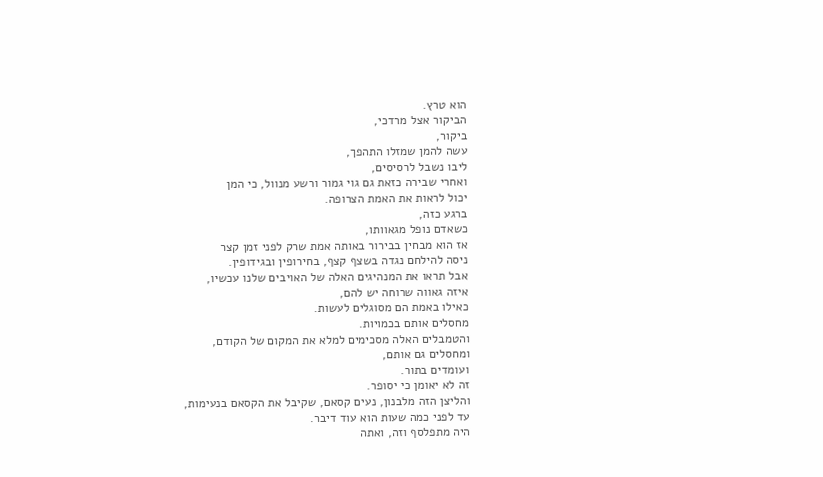הוא טרץ.
הביקור אצל מרדכי,
ביקור,
עשה להמן שמזלו התהפך,
ליבו נשבל לרסיסים,
ואחרי שבירה כזאת גם גוי גמור ורשע מנוול, כי המן
יכול לראות את האמת הצרופה.
ברגע כזה,
כשאדם נופל מגאוותו,
אז הוא מבחין בבירור באותה אמת שרק לפני זמן קצר
ניסה להילחם נגדה בשצף קצף, בחירופין ובגידופין.
אבל תראו את המנהיגים האלה של האויבים שלנו עכשיו,
איזה גאווה שרוחה יש להם,
כאילו באמת הם מסוגלים לעשות.
מחסלים אותם בכמויות.
והטמבלים האלה מסכימים למלא את המקום של הקודם,
ומחסלים גם אותם,
ועומדים בתור.
זה לא יאומן כי יסופר.
והליצן הזה מלבנון, נעים קסאם, שקיבל את הקסאם בנעימות,
עד לפני כמה שעות הוא עוד דיבר.
היה מתפלסף וזה, ואתה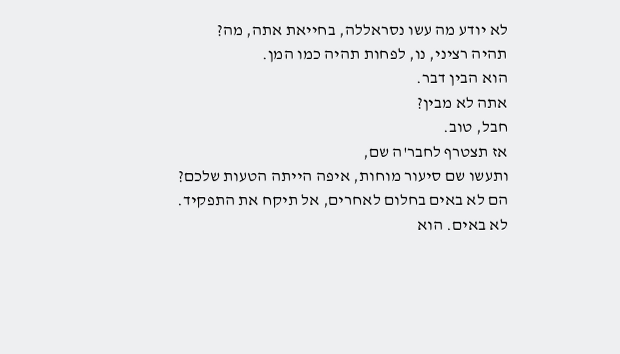לא יודע מה עשו נסראללה, בחייאת אתה, מה?
תהיה רציני, נו, לפחות תהיה כמו המן.
הוא הבין דבר.
אתה לא מבין?
חבל, טוב.
אז תצטרף לחבר'ה שם,
ותעשו שם סיעור מוחות, איפה הייתה הטעות שלכם?
הם לא באים בחלום לאחרים, אל תיקח את התפקיד.
לא באים. הוא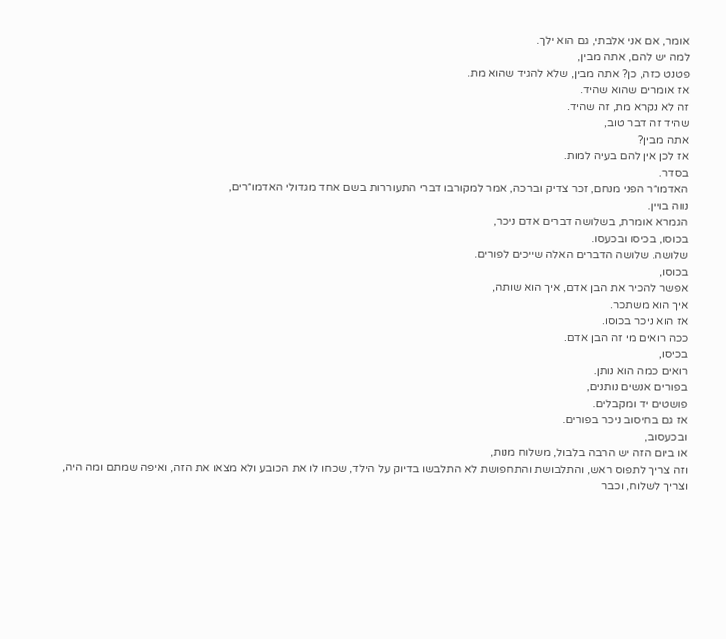אומר, אם אני אלבתי, גם הוא ילך.
למה יש להם, אתה מבין,
פטנט כזה, כן? אתה מבין, שלא להגיד שהוא מת.
אז אומרים שהוא שהיד.
זה לא נקרא מת, זה שהיד.
שהיד זה דבר טוב,
אתה מבין?
אז לכן אין להם בעיה למות.
בסדר.
האדמו״ר הפני מנחם, זכר צדיק וברכה, אמר למקורבו דברי התעוררות בשם אחד מגדולי האדמו״רים,
נווה בויין.
הגמרא אומרת, בשלושה דברים אדם ניכר,
בכוסו, בכיסו ובכעסו.
שלושה. שלושה הדברים האלה שייכים לפורים.
בכוסו,
אפשר להכיר את הבן אדם, איך הוא שותה,
איך הוא משתכר.
אז הוא ניכר בכוסו.
ככה רואים מי זה הבן אדם.
בכיסו,
רואים כמה הוא נותן.
בפורים אנשים נותנים,
פושטים יד ומקבלים.
אז גם בחיסוב ניכר בפורים.
ובכעסוב,
או ביום הזה יש הרבה בלבול, משלוח מנות,
וזה צריך לתפוס ראש, והתלבושת והתחפושת לא התלבשו בדיוק על הילד, שכחו לו את הכובע ולא מצאו את הזה, ואיפה שמתם ומה היה,
וצריך לשלוח, וכבר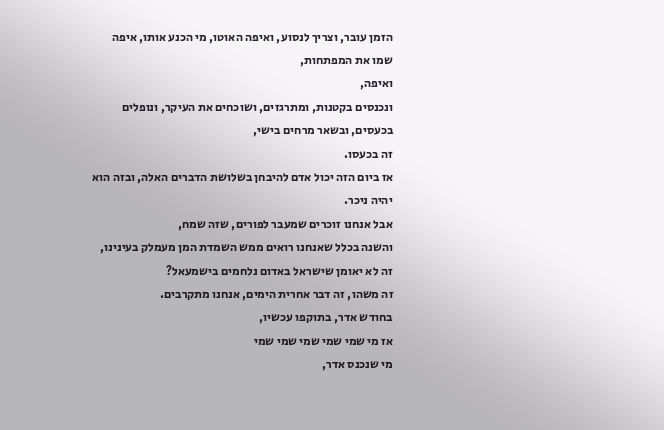הזמן עובר, וצריך לנסוע, ואיפה האוטו, מי הכנע אותו, איפה שמו את המפתחות,
ואיפה,
ונכנסים בקטנות, ומתרגזים, ושוכחים את העיקר, ונופלים בכעסים, ובשאר מרחים בישי,
זה בכעסו.
אז ביום הזה יכול אדם להיבחן בשלושת הדברים האלה, ובזה הוא יהיה ניכר.
אבל אנחנו זוכרים שמעבר לפורים, שזה שמח,
והשנה בכלל שאנחנו רואים ממש השמדת המן מעמלק בעינינו,
זה לא יאומן שישראל באדום נלחמים בישמעאל?
זה משהו, זה דבר אחרית הימים, אנחנו מתקרבים.
בחודש אדר, בתוקפו עכשיו,
אז מי שמי שמי שמי שמי שמי
מי שנכנס אדר,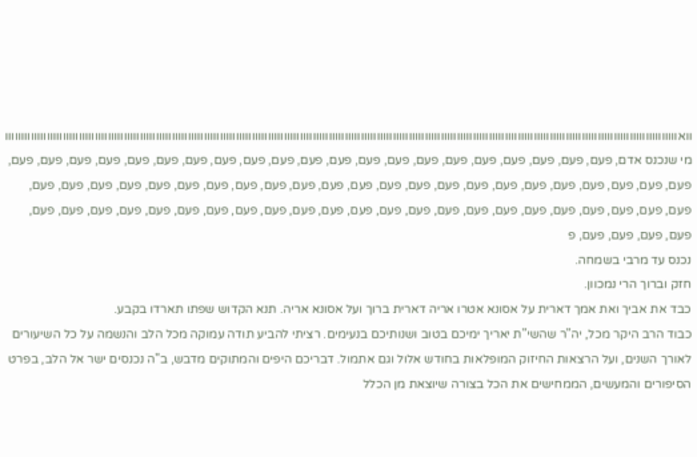וואוווווווווווווווווווווווווווווווווווווווווווווווווווווווווווווווווווווווווווווווווווווווווווווווווווווווווווווווווווווווווווווווווווווווווווווווווווווווווווווווווווווווווווווווווווווווווווווווווווווווווווווווווו
מי שנכנס אדם, פעם, פעם, פעם, פעם, פעם, פעם, פעם, פעם, פעם, פעם, פעם, פעם, פעם, פעם, פעם, פעם, פעם, פעם, פעם, פעם, פעם, פעם, פעם, פעם, פעם, פעם, פעם, פעם, פעם, פעם, פעם, פעם, פעם, פעם, פעם, פעם, פעם, פעם, פעם, פעם, פעם, פעם, פעם, פעם, פעם, פעם, פעם, פעם, פעם, פעם, פעם, פעם, פעם, פעם, פעם, פעם, פעם, פעם, פעם, פעם, פעם, פעם, פעם, פעם, פעם, פעם, פעם, פעם, פעם, פעם, פעם, פ
נכנס עד מרבי בשמחה.
חזק וברוך הרי נמכוון.
כבד את אביך ואת אמך דארית על אסונא אטרו אריה דארית ברוך ועל אסונא אריה. תנא הקדוש שפתו תארדו בקבע.
כבוד הרב היקר מכל, יה"ר שהשי"ת יאריך ימיכם בטוב ושנותיכם בנעימים. רציתי להביע תודה עמוקה מכל הלב והנשמה על כל השיעורים לאורך השנים, ועל הרצאות החיזוק המופלאות בחודש אלול וגם אתמול. דבריכם היפים והמתוקים מדבש, ב"ה נכנסים ישר אל הלב, בפרט הסיפורים והמעשים, הממחישים את הכל בצורה שיוצאת מן הכלל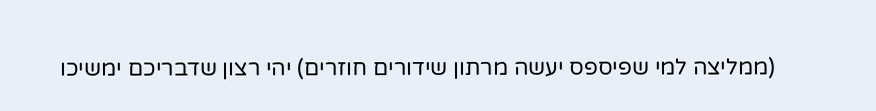(ממליצה למי שפיספס יעשה מרתון שידורים חוזרים) יהי רצון שדבריכם ימשיכו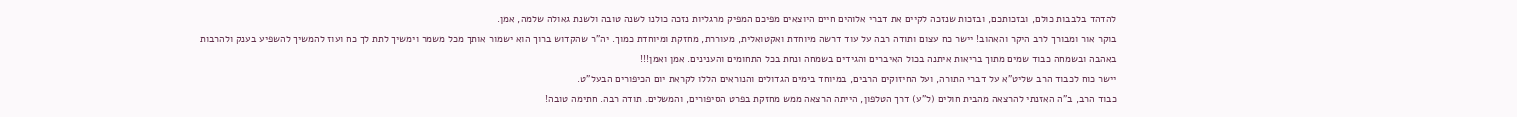להדהד בלבבות כולם, ובזכותכם, ובזכות שנזכה לקיים את דברי אלוהים חיים היוצאים מפיכם המפיק מרגליות נזכה כולנו לשנה טובה ולשנת גאולה שלמה, אמן.
בוקר אור ומבורך לרב היקר והאהוב! יישר כח עצום ותודה רבה על עוד דרשה מיוחדת ואקטואלית, מעוררת, מחזקת ומיוחדת כמוך. יה"ר שהקדוש ברוך הוא ישמור אותך מכל משמר וימשיך לתת לך כח ועוז להמשיך להשפיע בענק ולהרבות באהבה ובשמחה כבוד שמים מתוך בריאות איתנה בכול האיברים והגידים בשמחה ונחת בכל התחומים והענינים. אמן ואמן!!!
יישר כוח לכבוד הרב שליט"א על דברי התורה, ועל החיזוקים הרבים, במיוחד בימים הגדולים והנוראים הללו לקראת יום הכיפורים הבעל"ט.
כבוד הרב, ב"ה האזנתי להרצאה מהבית חולים (ל"ע) דרך הטלפון, הייתה הרצאה ממש מחזקת בפרט הסיפורים, והמשלים. תודה רבה. חתימה טובה!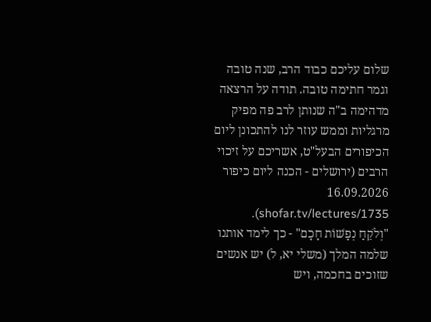שלום עליכם כבוד הרב, שנה טובה וגמר חתימה טובה. תודה על הרצאה מדהימה ב"ה שנותן לרב פה מפיק מרגליות וממש עוזר לנו להתכונן ליום הכיפורים הבעל"ט, אשריכם על זיכוי הרבים (ירושלים - הכנה ליום כיפור 16.09.2026 shofar.tv/lectures/1735).
"וְלֹקֵחַ נְפָשׁוֹת חָכָם" - כך לימד אותנו שלמה המלך (משלי יא, ל) יש אנשים שזוכים בחכמה, ויש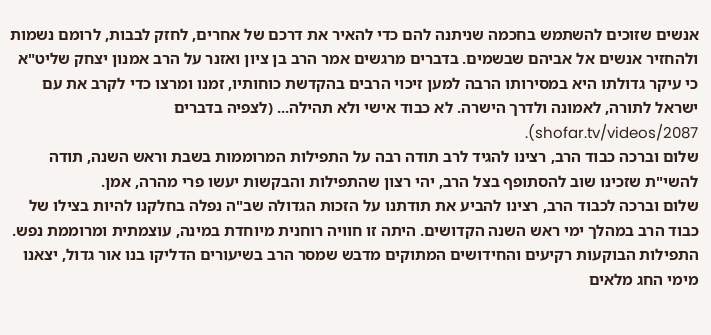אנשים שזוכים להשתמש בחכמה שניתנה להם כדי להאיר את דרכם של אחרים, לחזק לבבות, לרומם נשמות ולהחזיר אנשים אל אביהם שבשמים. בדברים מרגשים אמר הרב בן ציון ואזנר על הרב אמנון יצחק שליט"א כי עיקר גדולתו היא במסירותו הרבה למען זיכוי הרבים בהקדשת כוחותיו, זמנו ומרצו כדי לקרב את עם ישראל לתורה, לאמונה ולדרך הישרה. לא כבוד אישי ולא תהילה... (לצפיה בדברים shofar.tv/videos/2087).
שלום וברכה כבוד הרב, רצינו להגיד לרב תודה רבה על התפילות המרוממות בשבת וראש השנה, תודה להשי"ת שזכינו שוב להסתופף בצל הרב, יהי רצון שהתפילות והבקשות יעשו פרי מהרה, אמן.
שלום וברכה לכבוד הרב, רצינו להביע את תודתנו על הזכות הגדולה שב"ה נפלה בחלקנו להיות בצילו של כבוד הרב במהלך ימי ראש השנה הקדושים. היתה זו חוויה רוחנית מיוחדת במינה, עוצמתית ומרוממת נפש. התפילות הבוקעות רקיעים והחידושים המתוקים מדבש שמסר הרב בשיעורים הדליקו בנו אור גדול, יצאנו מימי החג מלאים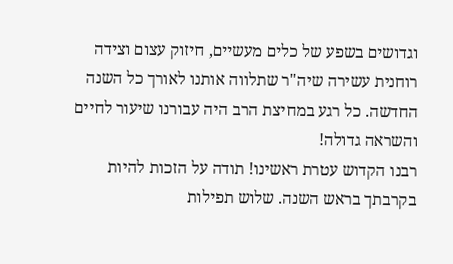וגדושים בשפע של כלים מעשיים, חיזוק עצום וצידה רוחנית עשירה שיה"ר שתלווה אותנו לאורך כל השנה החדשה. כל רגע במחיצת הרב היה עבורנו שיעור לחיים והשראה גדולה!
רבנו הקדוש עטרת ראשינו! תודה על הזכות להיות בקרבתך בראש השנה. שלוש תפילות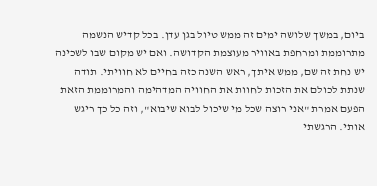ביום, במשך שלושה ימים זה ממש טיול בגן עדן. בכל קדיש הנשמה מתרוממת ומרחפת באוויר מעוצמת הקדושה. ואם יש מקום שבו לשכינה יש נחת זה שם, ממש איתך, ראש השנה כזה בחיים לא חוויתי. תודה שנתת לכולם את הזכות לחוות את החוויה המדהימה והמרוממת הזאת הפעם אמרת "אני רוצה שכל מי שיכול לבוא שיבוא", וזה כל כך ריגש אותי. הרגשתי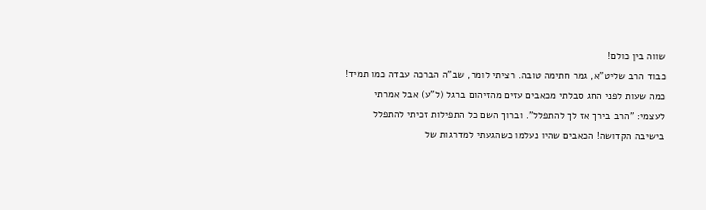שווה בין כולם!
כבוד הרב שליט"א, גמר חתימה טובה. רציתי לומר, שב"ה הברכה עבדה כמו תמיד! כמה שעות לפני החג סבלתי מכאבים עזים מהזיהום ברגל (ל"ע) אבל אמרתי לעצמי: "הרב בירך אז לך להתפלל". וברוך השם כל התפילות זכיתי להתפלל בישיבה הקדושה! הכאבים שהיו נעלמו כשהגעתי למדרגות של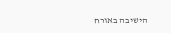הישיבה באורח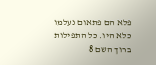פלא הם פתאום נעלמו כלא היו. כל התפילות ברוך השם 8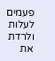פעמים לעלות ולרדת את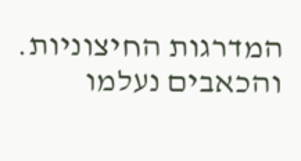המדרגות החיצוניות. והכאבים נעלמו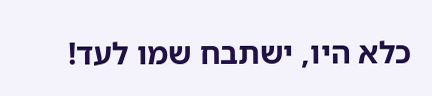כלא היו, ישתבח שמו לעד!